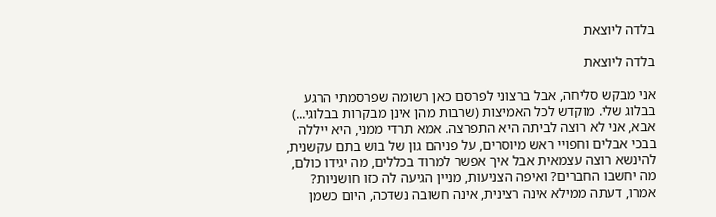בלדה ליוצאת

בלדה ליוצאת

אני מבקש סליחה, אבל ברצוני לפרסם כאן רשומה שפרסמתי הרגע בבלוג שלי. מוקדש לכל האמיצות (שרבות מהן אינן מבקרות בבלוגי...) אבא, אני לא רוצה לביתה היא התפרצה. אמא תרדי ממני, היא ייללה בבכי אבלים וחפויי ראש מיוסרים, על פניהם גון של בוש בתם עקשנית, להינשא רוצה עצמאית אבל איך אפשר למרוד בכללים, מה יגידו כולם, מה יחשבו החברים? ואיפה הצניעות, מניין הגיעה לה כזו חושניות? אמרו, דעתה ממילא אינה רצינית, אינה חשובה נשדכה, היום כשמן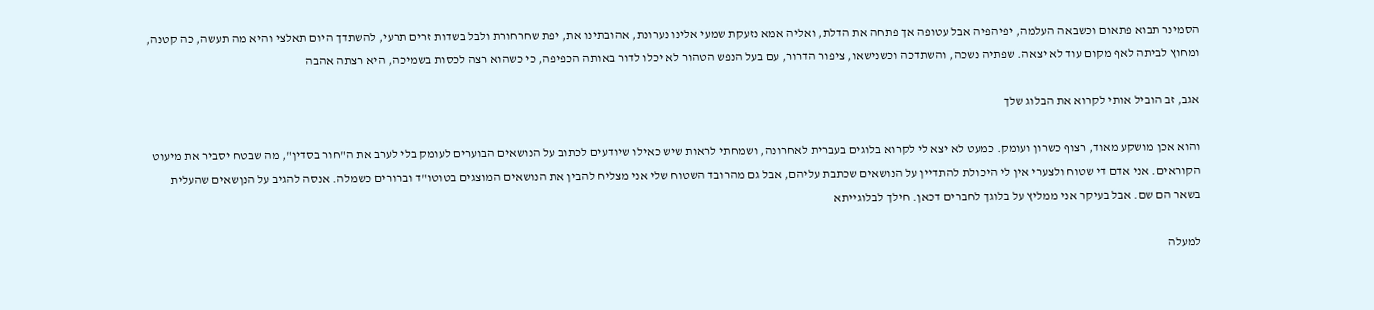הסמינר תבוא פתאום וכשבאה העלמה, יפיהפיה אבל עטופה אך פתחה את הדלת, ואליה אמא נזעקת שמעי אלינו נערונת, אהובתינו את, יפת שחרחורת ולבל בשדות זרים תרעי, להשתדך היום תאלצי והיא מה תעשה, כה קטנה, ומחוץ לביתה לאף מקום עוד לא יצאה. שפתיה נשכה, והשתדכה וכשנישאו, ציפור הדרור, עם בעל הנפש הטהור לא יכלו לדור באותה הכפיפה, כי כשהוא רצה לכסות בשמיכה, היא רצתה אהבה

אגב, זב הוביל אותי לקרוא את הבלוג שלך

והוא אכן מושקע מאוד, רצוף כשרון ועומק. כמעט לא יצא לי לקרוא בלוגים בעברית לאחרונה, ושמחתי לראות שיש כאילו שיודעים לכתוב על הנושאים הבוערים לעומק בלי לערב את ה"חור בסדין", מה שבטח יסביר את מיעוט הקוראים. אני אדם די שטוח ולצערי אין לי היכולת להתדיין על הנושאים שכתבת עליהם, אבל גם מהרובד השטוח שלי אני מצליח להבין את הנושאים המוצגים בטוטו"ד וברורים כשמלה. אנסה להגיב על הנןשאים שהעלית בשאר הם שם. אבל בעיקר אני ממליץ על בלוגך לחברים דכאן. חילך לבלוגייתא

למעלה